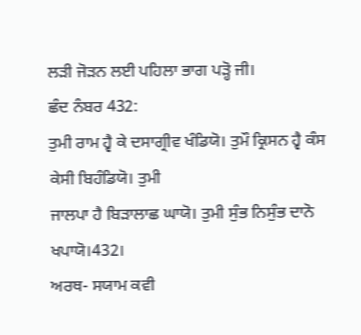ਲੜੀ ਜੋੜਨ ਲਈ ਪਹਿਲਾ ਭਾਗ ਪੜ੍ਹੋ ਜੀ।
ਛੰਦ ਨੰਬਰ 432:
ਤੁਮੀ ਰਾਮ ਹ੍ਵੈ ਕੇ ਦਸਾਗ੍ਰੀਵ ਖੰਡਿਯੋ। ਤੁਮੌ ਕ੍ਰਿਸਨ ਹ੍ਵੈ ਕੰਸ ਕੇਸੀ ਬਿਹੰਡਿਯੋ। ਤੁਮੀ
ਜਾਲਪਾ ਹੈ ਬਿੜਾਲਾਛ ਘਾਯੋ। ਤੁਮੀ ਸੁੰਭ ਨਿਸੁੰਭ ਦਾਨੋ ਖਪਾਯੋ।432।
ਅਰਥ- ਸਯਾਮ ਕਵੀ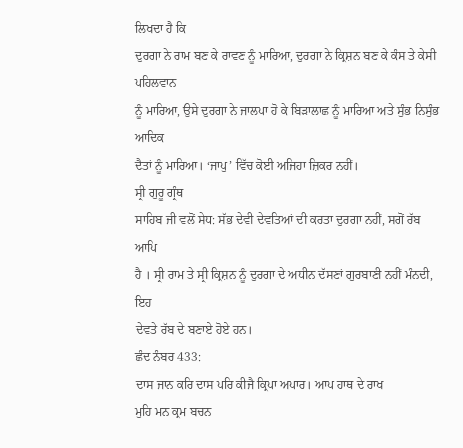ਲਿਖਦਾ ਹੈ ਕਿ
ਦੁਰਗਾ ਨੇ ਰਾਮ ਬਣ ਕੇ ਰਾਵਣ ਨੂੰ ਮਾਰਿਆ, ਦੁਰਗਾ ਨੇ ਕ੍ਰਿਸ਼ਨ ਬਣ ਕੇ ਕੰਸ ਤੇ ਕੇਸੀ ਪਹਿਲਵਾਨ
ਨੂੰ ਮਾਰਿਆ, ਉਸੇ ਦੁਰਗਾ ਨੇ ਜਾਲਪਾ ਹੋ ਕੇ ਬਿੜਾਲਾਛ ਨੂੰ ਮਾਰਿਆ ਅਤੇ ਸੁੰਭ ਨਿਸੁੰਭ ਆਦਿਕ
ਦੈਤਾਂ ਨੂੰ ਮਾਰਿਆ। ‘ਜਾਪੁ’ ਵਿੱਚ ਕੋਈ ਅਜਿਹਾ ਜ਼ਿਕਰ ਨਹੀਂ।
ਸ੍ਰੀ ਗੁਰੂ ਗ੍ਰੰਥ
ਸਾਹਿਬ ਜੀ ਵਲੋਂ ਸੇਧ: ਸੱਭ ਦੇਵੀ ਦੇਵਤਿਆਂ ਦੀ ਕਰਤਾ ਦੁਰਗਾ ਨਹੀਂ, ਸਗੋਂ ਰੱਬ ਆਪਿ
ਹੈ । ਸ੍ਰੀ ਰਾਮ ਤੇ ਸ੍ਰੀ ਕ੍ਰਿਸ਼ਨ ਨੂੰ ਦੁਰਗਾ ਦੇ ਅਧੀਨ ਦੱਸਣਾਂ ਗੁਰਬਾਣੀ ਨਹੀਂ ਮੰਨਦੀ, ਇਹ
ਦੇਵਤੇ ਰੱਬ ਦੇ ਬਣਾਏ ਹੋਏ ਹਨ।
ਛੰਦ ਨੰਬਰ 433:
ਦਾਸ ਜਾਨ ਕਰਿ ਦਾਸ ਪਰਿ ਕੀਜੈ ਕ੍ਰਿਪਾ ਅਪਾਰ। ਆਪ ਹਾਥ ਦੇ ਰਾਖ
ਮੁਹਿ ਮਨ ਕ੍ਰਮ ਬਚਨ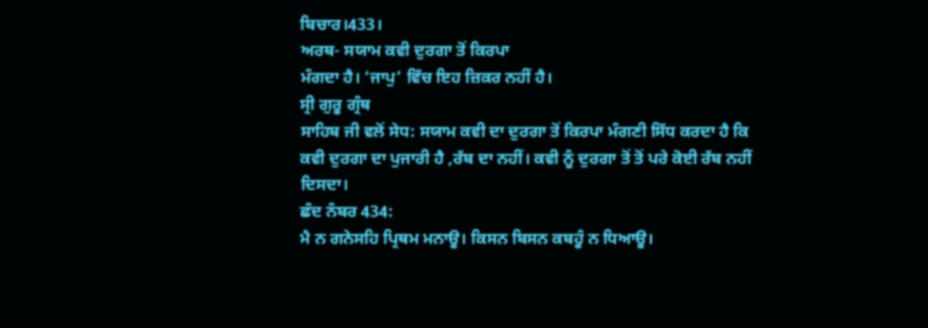ਬਿਚਾਰ।433।
ਅਰਥ- ਸਯਾਮ ਕਵੀ ਦੁਰਗਾ ਤੋਂ ਕਿਰਪਾ
ਮੰਗਦਾ ਹੈ। ‘ਜਾਪੁ’ ਵਿੱਚ ਇਹ ਜ਼ਿਕਰ ਨਹੀਂ ਹੈ।
ਸ੍ਰੀ ਗੁਰੂ ਗ੍ਰੰਥ
ਸਾਹਿਬ ਜੀ ਵਲੋਂ ਸੇਧ: ਸਯਾਮ ਕਵੀ ਦਾ ਦੁਰਗਾ ਤੋਂ ਕਿਰਪਾ ਮੰਗਣੀ ਸਿੱਧ ਕਰਦਾ ਹੈ ਕਿ
ਕਵੀ ਦੁਰਗਾ ਦਾ ਪੁਜਾਰੀ ਹੈ ,ਰੱਬ ਦਾ ਨਹੀਂ। ਕਵੀ ਨੂੰ ਦੁਰਗਾ ਤੋਂ ਤੋਂ ਪਰੇ ਕੋਈ ਰੱਬ ਨਹੀਂ
ਦਿਸਦਾ।
ਛੰਦ ਨੰਬਰ 434:
ਮੈ ਨ ਗਨੇਸਹਿ ਪ੍ਰਿਥਮ ਮਨਾਊ। ਕਿਸਨ ਬਿਸਨ ਕਬਹੂੰ ਨ ਧਿਆਊ।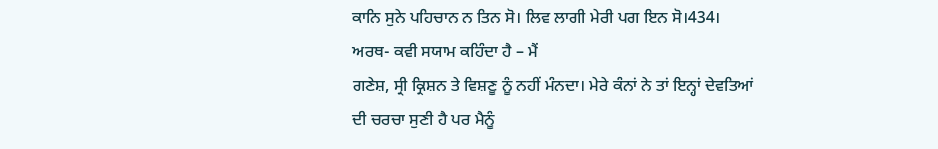ਕਾਨਿ ਸੁਨੇ ਪਹਿਚਾਨ ਨ ਤਿਨ ਸੋ। ਲਿਵ ਲਾਗੀ ਮੇਰੀ ਪਗ ਇਨ ਸੋ।434।
ਅਰਥ- ਕਵੀ ਸਯਾਮ ਕਹਿੰਦਾ ਹੈ – ਮੈਂ
ਗਣੇਸ਼, ਸ੍ਰੀ ਕ੍ਰਿਸ਼ਨ ਤੇ ਵਿਸ਼ਣੂ ਨੂੰ ਨਹੀਂ ਮੰਨਦਾ। ਮੇਰੇ ਕੰਨਾਂ ਨੇ ਤਾਂ ਇਨ੍ਹਾਂ ਦੇਵਤਿਆਂ
ਦੀ ਚਰਚਾ ਸੁਣੀ ਹੈ ਪਰ ਮੈਨੂੰ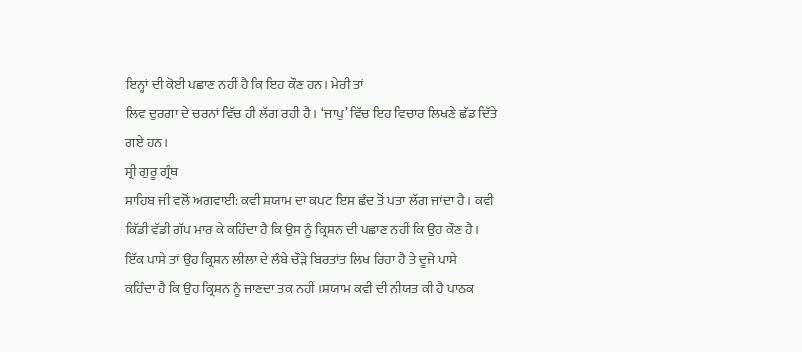ਇਨ੍ਹਾਂ ਦੀ ਕੋਈ ਪਛਾਣ ਨਹੀਂ ਹੈ ਕਿ ਇਹ ਕੌਣ ਹਨ। ਮੇਰੀ ਤਾਂ
ਲਿਵ ਦੁਰਗਾ ਦੇ ਚਰਨਾਂ ਵਿੱਚ ਹੀ ਲੱਗ ਰਹੀ ਹੈ। ‘ਜਾਪੁ’ ਵਿੱਚ ਇਹ ਵਿਚਾਰ ਲਿਖਣੇ ਛੱਡ ਦਿੱਤੇ
ਗਏ ਹਨ।
ਸ੍ਰੀ ਗੁਰੂ ਗ੍ਰੰਥ
ਸਾਹਿਬ ਜੀ ਵਲੋਂ ਅਗਵਾਈ: ਕਵੀ ਸ਼ਯਾਮ ਦਾ ਕਪਟ ਇਸ ਛੰਦ ਤੋਂ ਪਤਾ ਲੱਗ ਜਾਂਦਾ ਹੈ। ਕਵੀ
ਕਿੱਡੀ ਵੱਡੀ ਗੱਪ ਮਾਰ ਕੇ ਕਹਿੰਦਾ ਹੈ ਕਿ ਉਸ ਨੂੰ ਕ੍ਰਿਸ਼ਨ ਦੀ ਪਛਾਣ ਨਹੀਂ ਕਿ ਉਹ ਕੌਣ ਹੈ।
ਇੱਕ ਪਾਸੇ ਤਾਂ ਉਹ ਕ੍ਰਿਸ਼ਨ ਲੀਲਾ ਦੇ ਲੰਬੇ ਚੌੜੇ ਬਿਰਤਾਂਤ ਲਿਖ ਰਿਹਾ ਹੈ ਤੇ ਦੂਜੇ ਪਾਸੇ
ਕਹਿੰਦਾ ਹੈ ਕਿ ਉਹ ਕ੍ਰਿਸ਼ਨ ਨੂੰ ਜਾਣਦਾ ਤਕ ਨਹੀਂ ।ਸ਼ਯਾਮ ਕਵੀ ਦੀ ਨੀਯਤ ਕੀ ਹੈ ਪਾਠਕ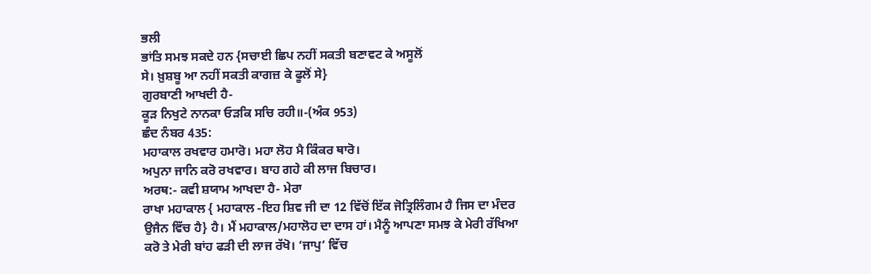ਭਲੀ
ਭਾਂਤਿ ਸਮਝ ਸਕਦੇ ਹਨ {ਸਚਾਈ ਛਿਪ ਨਹੀਂ ਸਕਤੀ ਬਣਾਵਟ ਕੇ ਅਸੂਲੋਂ
ਸੇ। ਖ਼ੁਸ਼ਬੂ ਆ ਨਹੀਂ ਸਕਤੀ ਕਾਗਜ਼ ਕੇ ਫੂਲੋਂ ਸੇ}
ਗੁਰਬਾਣੀ ਆਖਦੀ ਹੈ-
ਕੂੜ ਨਿਖੁਟੇ ਨਾਨਕਾ ਓੜਕਿ ਸਚਿ ਰਹੀ॥-(ਅੰਕ 953)
ਛੰਦ ਨੰਬਰ 435:
ਮਹਾਕਾਲ ਰਖਵਾਰ ਹਮਾਰੋ। ਮਹਾ ਲੋਹ ਮੈ ਕਿੰਕਰ ਥਾਰੋ।
ਅਪੁਨਾ ਜਾਨਿ ਕਰੋ ਰਖਵਾਰ। ਬਾਹ ਗਹੇ ਕੀ ਲਾਜ ਬਿਚਾਰ।
ਅਰਥ:- ਕਵੀ ਸ਼ਯਾਮ ਆਖਦਾ ਹੈ- ਮੇਰਾ
ਰਾਖਾ ਮਹਾਕਾਲ { ਮਹਾਕਾਲ -ਇਹ ਸ਼ਿਵ ਜੀ ਦਾ 12 ਵਿੱਚੋਂ ਇੱਕ ਜੋਤ੍ਰਿਲਿੰਗਮ ਹੈ ਜਿਸ ਦਾ ਮੰਦਰ
ਉਜੈਨ ਵਿੱਚ ਹੈ} ਹੈ। ਮੈਂ ਮਹਾਕਾਲ/ਮਹਾਲੋਹ ਦਾ ਦਾਸ ਹਾਂ। ਮੈਨੂੰ ਆਪਣਾ ਸਮਝ ਕੇ ਮੇਰੀ ਰੱਖਿਆ
ਕਰੋ ਤੇ ਮੇਰੀ ਬਾਂਹ ਫੜੀ ਦੀ ਲਾਜ ਰੱਖੋ। ‘ਜਾਪੁ’ ਵਿੱਚ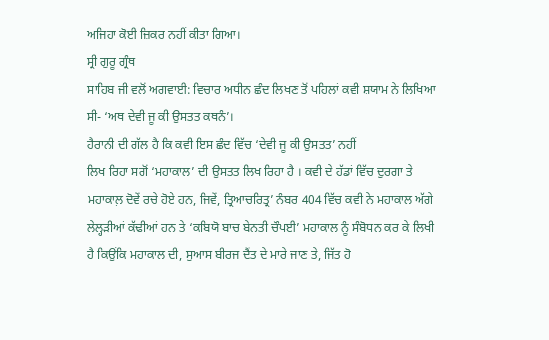ਅਜਿਹਾ ਕੋਈ ਜ਼ਿਕਰ ਨਹੀਂ ਕੀਤਾ ਗਿਆ।
ਸ੍ਰੀ ਗੁਰੂ ਗ੍ਰੰਥ
ਸਾਹਿਬ ਜੀ ਵਲੋਂ ਅਗਵਾਈ: ਵਿਚਾਰ ਅਧੀਨ ਛੰਦ ਲਿਖਣ ਤੋਂ ਪਹਿਲਾਂ ਕਵੀ ਸ਼ਯਾਮ ਨੇ ਲਿਖਿਆ
ਸੀ- ‘ਅਥ ਦੇਵੀ ਜੂ ਕੀ ਉਸਤਤ ਕਥਨੰ’।
ਹੈਰਾਨੀ ਦੀ ਗੱਲ ਹੈ ਕਿ ਕਵੀ ਇਸ ਛੰਦ ਵਿੱਚ ‘ਦੇਵੀ ਜੂ ਕੀ ਉਸਤਤ’ ਨਹੀਂ
ਲਿਖ ਰਿਹਾ ਸਗੋਂ ‘ਮਹਾਕਾਲ’ ਦੀ ਉਸਤਤ ਲਿਖ ਰਿਹਾ ਹੈ । ਕਵੀ ਦੇ ਹੱਡਾਂ ਵਿੱਚ ਦੁਰਗਾ ਤੇ
ਮਹਾਕਾਲ਼ ਦੋਵੇਂ ਰਚੇ ਹੋਏ ਹਨ, ਜਿਵੇਂ, ਤ੍ਰਿਆਚਰਿਤ੍ਰ’ ਨੰਬਰ 404 ਵਿੱਚ ਕਵੀ ਨੇ ਮਹਾਕਾਲ ਅੱਗੇ
ਲੇਲ੍ਹੜੀਆਂ ਕੱਢੀਆਂ ਹਨ ਤੇ ‘ਕਬਿਯੋ ਬਾਚ ਬੇਨਤੀ ਚੌਪਈ’ ਮਹਾਕਾਲ ਨੂੰ ਸੰਬੋਧਨ ਕਰ ਕੇ ਲਿਖੀ
ਹੈ ਕਿਉਂਕਿ ਮਹਾਕਾਲ ਦੀ, ਸੁਆਸ ਬੀਰਜ ਦੈਂਤ ਦੇ ਮਾਰੇ ਜਾਣ ਤੇ, ਜਿੱਤ ਹੋ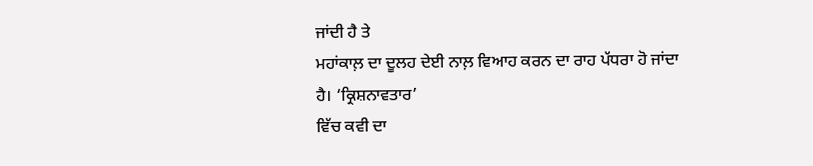ਜਾਂਦੀ ਹੈ ਤੇ
ਮਹਾਂਕਾਲ਼ ਦਾ ਦੂਲਹ ਦੇਈ ਨਾਲ਼ ਵਿਆਹ ਕਰਨ ਦਾ ਰਾਹ ਪੱਧਰਾ ਹੋ ਜਾਂਦਾ ਹੈ। ‘ਕ੍ਰਿਸ਼ਨਾਵਤਾਰ’
ਵਿੱਚ ਕਵੀ ਦਾ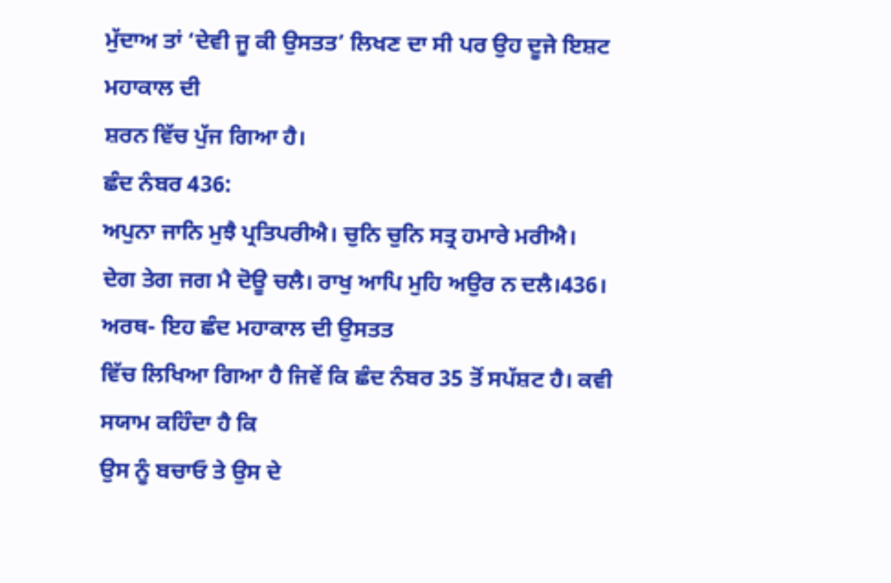ਮੁੱਦਾਅ ਤਾਂ ‘ਦੇਵੀ ਜੂ ਕੀ ਉਸਤਤ’ ਲਿਖਣ ਦਾ ਸੀ ਪਰ ਉਹ ਦੂਜੇ ਇਸ਼ਟ ਮਹਾਕਾਲ ਦੀ
ਸ਼ਰਨ ਵਿੱਚ ਪੁੱਜ ਗਿਆ ਹੈ।
ਛੰਦ ਨੰਬਰ 436:
ਅਪੁਨਾ ਜਾਨਿ ਮੁਝੈ ਪ੍ਰਤਿਪਰੀਐ। ਚੁਨਿ ਚੁਨਿ ਸਤ੍ਰ ਹਮਾਰੇ ਮਰੀਐ।
ਦੇਗ ਤੇਗ ਜਗ ਮੈ ਦੋਊ ਚਲੈ। ਰਾਖੁ ਆਪਿ ਮੁਹਿ ਅਉਰ ਨ ਦਲੈ।436।
ਅਰਥ- ਇਹ ਛੰਦ ਮਹਾਕਾਲ ਦੀ ਉਸਤਤ
ਵਿੱਚ ਲਿਖਿਆ ਗਿਆ ਹੈ ਜਿਵੇਂ ਕਿ ਛੰਦ ਨੰਬਰ 35 ਤੋਂ ਸਪੱਸ਼ਟ ਹੈ। ਕਵੀ ਸਯਾਮ ਕਹਿੰਦਾ ਹੈ ਕਿ
ਉਸ ਨੂੰ ਬਚਾਓ ਤੇ ਉਸ ਦੇ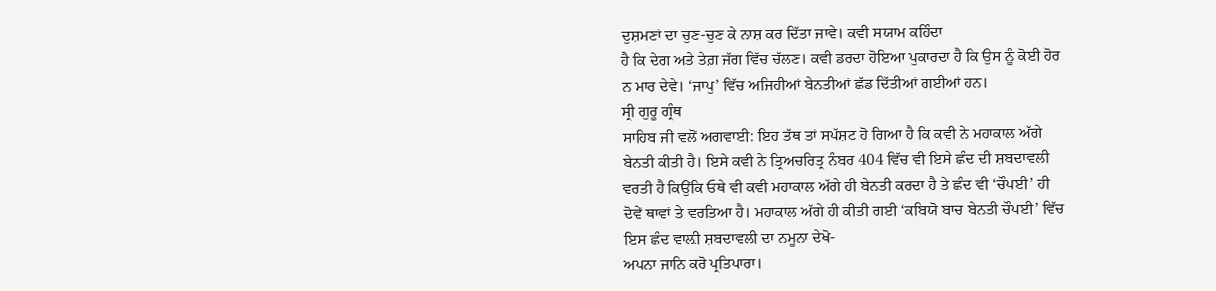ਦੁਸ਼ਮਣਾਂ ਦਾ ਚੁਣ-ਚੁਣ ਕੇ ਨਾਸ਼ ਕਰ ਦਿੱਤਾ ਜਾਵੇ। ਕਵੀ ਸਯਾਮ ਕਹਿੰਦਾ
ਹੈ ਕਿ ਦੇਗ ਅਤੇ ਤੇਗ਼ ਜੱਗ ਵਿੱਚ ਚੱਲਣ। ਕਵੀ ਡਰਦਾ ਹੋਇਆ ਪੁਕਾਰਦਾ ਹੈ ਕਿ ਉਸ ਨੂੰ ਕੋਈ ਹੋਰ
ਨ ਮਾਰ ਦੇਵੇ। ‘ਜਾਪੁ’ ਵਿੱਚ ਅਜਿਹੀਆਂ ਬੇਨਤੀਆਂ ਛੱਡ ਦਿੱਤੀਆਂ ਗਈਆਂ ਹਨ।
ਸ੍ਰੀ ਗੁਰੂ ਗ੍ਰੰਥ
ਸਾਹਿਬ ਜੀ ਵਲੋਂ ਅਗਵਾਈ: ਇਹ ਤੱਥ ਤਾਂ ਸਪੱਸ਼ਟ ਹੋ ਗਿਆ ਹੈ ਕਿ ਕਵੀ ਨੇ ਮਹਾਕਾਲ ਅੱਗੇ
ਬੇਨਤੀ ਕੀਤੀ ਹੈ। ਇਸੇ ਕਵੀ ਨੇ ਤ੍ਰਿਅਚਰਿਤ੍ਰ ਨੰਬਰ 404 ਵਿੱਚ ਵੀ ਇਸੇ ਛੰਦ ਦੀ ਸ਼ਬਦਾਵਲੀ
ਵਰਤੀ ਹੈ ਕਿਉਂਕਿ ਓਥੇ ਵੀ ਕਵੀ ਮਹਾਕਾਲ ਅੱਗੇ ਹੀ ਬੇਨਤੀ ਕਰਦਾ ਹੈ ਤੇ ਛੰਦ ਵੀ ‘ਚੌਪਈ’ ਹੀ
ਦੋਵੇਂ ਥਾਵਾਂ ਤੇ ਵਰਤਿਆ ਹੈ। ਮਹਾਕਾਲ ਅੱਗੇ ਹੀ ਕੀਤੀ ਗਈ ‘ਕਬਿਯੋ ਬਾਚ ਬੇਨਤੀ ਚੌਪਈ’ ਵਿੱਚ
ਇਸ ਛੰਦ ਵਾਲ਼ੀ ਸ਼ਬਦਾਵਲੀ ਦਾ ਨਮੂਨਾ ਦੇਖੋ-
ਅਪਨਾ ਜਾਨਿ ਕਰੋ ਪ੍ਰਤਿਪਾਰਾ।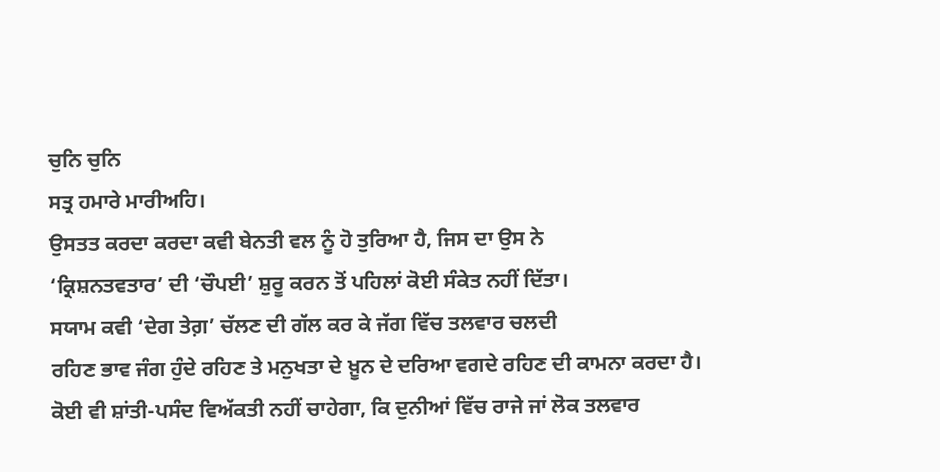ਚੁਨਿ ਚੁਨਿ
ਸਤ੍ਰ ਹਮਾਰੇ ਮਾਰੀਅਹਿ।
ਉਸਤਤ ਕਰਦਾ ਕਰਦਾ ਕਵੀ ਬੇਨਤੀ ਵਲ ਨੂੰ ਹੋ ਤੁਰਿਆ ਹੈ, ਜਿਸ ਦਾ ਉਸ ਨੇ
‘ਕ੍ਰਿਸ਼ਨਤਵਤਾਰ’ ਦੀ ‘ਚੌਪਈ’ ਸ਼ੁਰੂ ਕਰਨ ਤੋਂ ਪਹਿਲਾਂ ਕੋਈ ਸੰਕੇਤ ਨਹੀਂ ਦਿੱਤਾ।
ਸਯਾਮ ਕਵੀ ‘ਦੇਗ ਤੇਗ਼’ ਚੱਲਣ ਦੀ ਗੱਲ ਕਰ ਕੇ ਜੱਗ ਵਿੱਚ ਤਲਵਾਰ ਚਲਦੀ
ਰਹਿਣ ਭਾਵ ਜੰਗ ਹੁੰਦੇ ਰਹਿਣ ਤੇ ਮਨੁਖਤਾ ਦੇ ਖ਼ੂਨ ਦੇ ਦਰਿਆ ਵਗਦੇ ਰਹਿਣ ਦੀ ਕਾਮਨਾ ਕਰਦਾ ਹੈ।
ਕੋਈ ਵੀ ਸ਼ਾਂਤੀ-ਪਸੰਦ ਵਿਅੱਕਤੀ ਨਹੀਂ ਚਾਹੇਗਾ, ਕਿ ਦੁਨੀਆਂ ਵਿੱਚ ਰਾਜੇ ਜਾਂ ਲੋਕ ਤਲਵਾਰ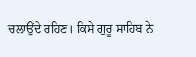ਚਲਾਉਂਦੇ ਰਹਿਣ। ਕਿਸੇ ਗੁਰੂ ਸਾਹਿਬ ਨੇ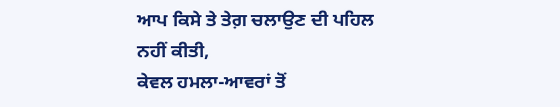ਆਪ ਕਿਸੇ ਤੇ ਤੇਗ਼ ਚਲਾਉਣ ਦੀ ਪਹਿਲ ਨਹੀਂ ਕੀਤੀ,
ਕੇਵਲ ਹਮਲਾ-ਆਵਰਾਂ ਤੋਂ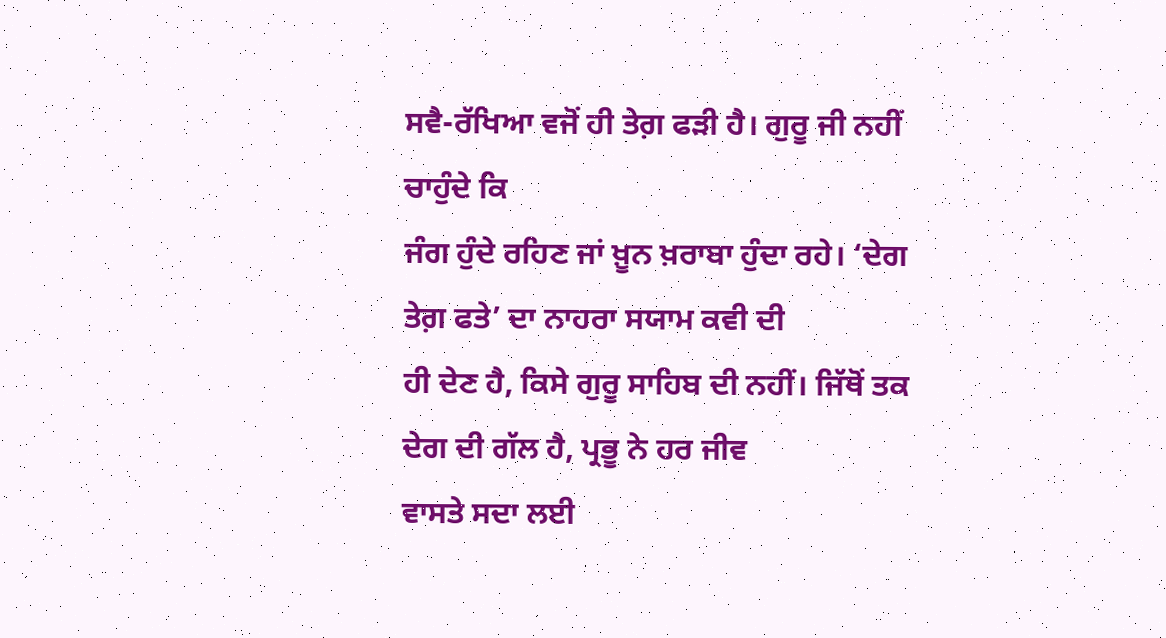ਸਵੈ-ਰੱਖਿਆ ਵਜੋਂ ਹੀ ਤੇਗ਼ ਫੜੀ ਹੈ। ਗੁਰੂ ਜੀ ਨਹੀਂ ਚਾਹੁੰਦੇ ਕਿ
ਜੰਗ ਹੁੰਦੇ ਰਹਿਣ ਜਾਂ ਖ਼ੂਨ ਖ਼ਰਾਬਾ ਹੁੰਦਾ ਰਹੇ। ‘ਦੇਗ ਤੇਗ਼ ਫਤੇ’ ਦਾ ਨਾਹਰਾ ਸਯਾਮ ਕਵੀ ਦੀ
ਹੀ ਦੇਣ ਹੈ, ਕਿਸੇ ਗੁਰੂ ਸਾਹਿਬ ਦੀ ਨਹੀਂ। ਜਿੱਥੋਂ ਤਕ ਦੇਗ ਦੀ ਗੱਲ ਹੈ, ਪ੍ਰਭੂ ਨੇ ਹਰ ਜੀਵ
ਵਾਸਤੇ ਸਦਾ ਲਈ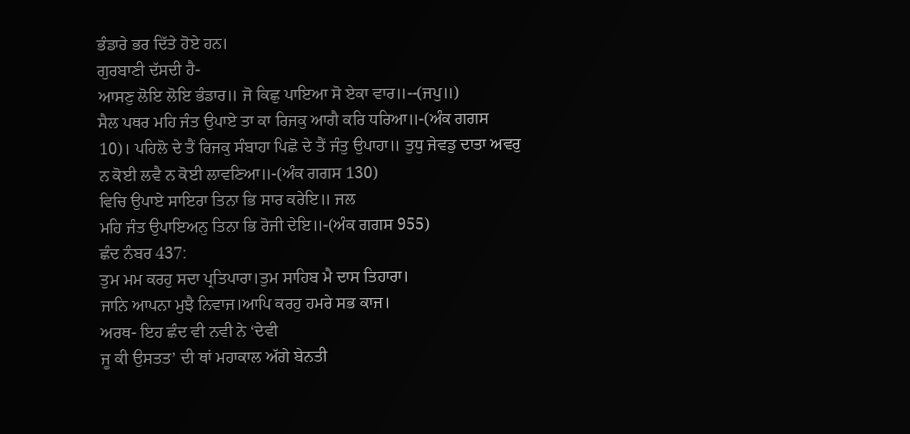ਭੰਡਾਰੇ ਭਰ ਦਿੱਤੇ ਹੋਏ ਹਨ।
ਗੁਰਬਾਣੀ ਦੱਸਦੀ ਹੈ-
ਆਸਣੁ ਲੋਇ ਲੋਇ ਭੰਡਾਰ॥ ਜੋ ਕਿਛੁ ਪਾਇਆ ਸੋ ਏਕਾ ਵਾਰ॥--(ਜਪੁ॥)
ਸੈਲ ਪਥਰ ਮਹਿ ਜੰਤ ਉਪਾਏ ਤਾ ਕਾ ਰਿਜਕੁ ਆਗੈ ਕਰਿ ਧਰਿਆ॥-(ਅੰਕ ਗਗਸ
10)। ਪਹਿਲੋ ਦੇ ਤੈਂ ਰਿਜਕੁ ਸੰਬਾਹਾ ਪਿਛੋ ਦੇ ਤੈਂ ਜੰਤੁ ਉਪਾਹਾ॥ ਤੁਧੁ ਜੇਵਡੁ ਦਾਤਾ ਅਵਰੁ
ਨ ਕੋਈ ਲਵੈ ਨ ਕੋਈ ਲਾਵਣਿਆ॥-(ਅੰਕ ਗਗਸ 130)
ਵਿਚਿ ਉਪਾਏ ਸਾਇਰਾ ਤਿਨਾ ਭਿ ਸਾਰ ਕਰੇਇ॥ ਜਲ
ਮਹਿ ਜੰਤ ਉਪਾਇਅਨੁ ਤਿਨਾ ਭਿ ਰੋਜੀ ਦੇਇ॥-(ਅੰਕ ਗਗਸ 955)
ਛੰਦ ਨੰਬਰ 437:
ਤੁਮ ਮਮ ਕਰਹੁ ਸਦਾ ਪ੍ਰਤਿਪਾਰਾ।ਤੁਮ ਸਾਹਿਬ ਮੈ ਦਾਸ ਤਿਹਾਰਾ।
ਜਾਨਿ ਆਪਨਾ ਮੁਝੈ ਨਿਵਾਜ।ਆਪਿ ਕਰਹੁ ਹਮਰੇ ਸਭ ਕਾਜ।
ਅਰਥ- ਇਹ ਛੰਦ ਵੀ ਨਵੀ ਨੇ ‘ਦੇਵੀ
ਜੂ ਕੀ ਉਸਤਤ’ ਦੀ ਥਾਂ ਮਹਾਕਾਲ ਅੱਗੇ ਬੇਨਤੀ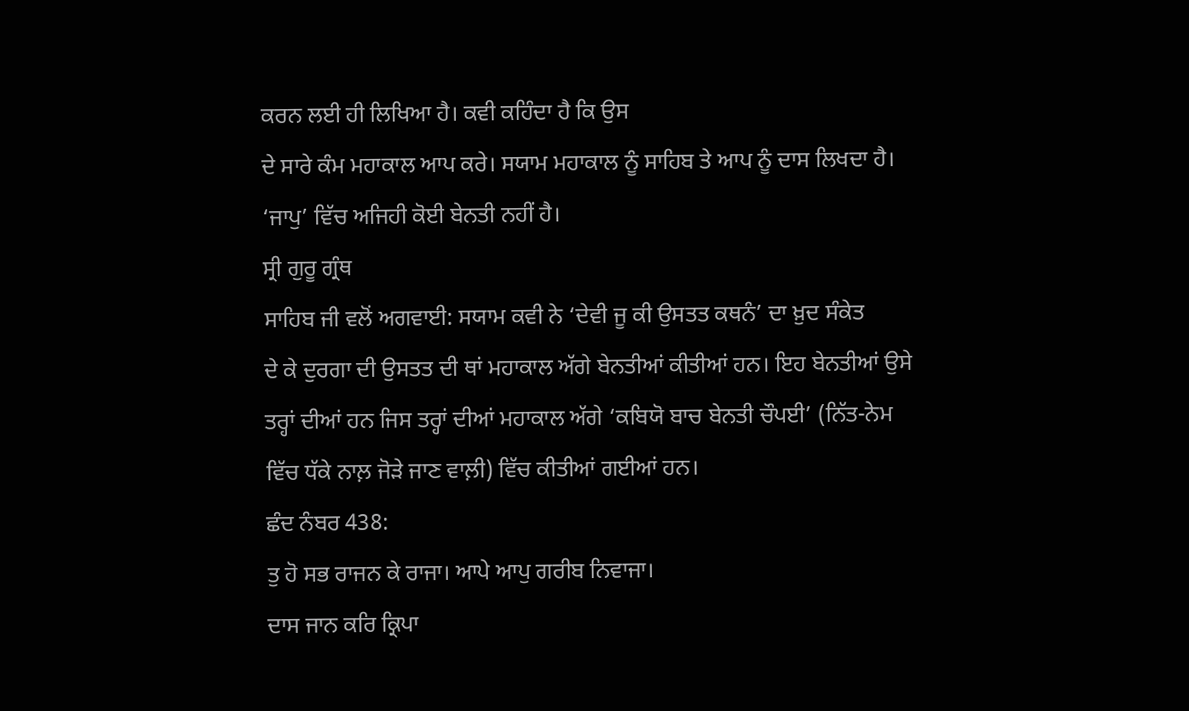ਕਰਨ ਲਈ ਹੀ ਲਿਖਿਆ ਹੈ। ਕਵੀ ਕਹਿੰਦਾ ਹੈ ਕਿ ਉਸ
ਦੇ ਸਾਰੇ ਕੰਮ ਮਹਾਕਾਲ ਆਪ ਕਰੇ। ਸਯਾਮ ਮਹਾਕਾਲ ਨੂੰ ਸਾਹਿਬ ਤੇ ਆਪ ਨੂੰ ਦਾਸ ਲਿਖਦਾ ਹੈ।
‘ਜਾਪੁ’ ਵਿੱਚ ਅਜਿਹੀ ਕੋਈ ਬੇਨਤੀ ਨਹੀਂ ਹੈ।
ਸ੍ਰੀ ਗੁਰੂ ਗ੍ਰੰਥ
ਸਾਹਿਬ ਜੀ ਵਲੋਂ ਅਗਵਾਈ: ਸਯਾਮ ਕਵੀ ਨੇ ‘ਦੇਵੀ ਜੂ ਕੀ ਉਸਤਤ ਕਥਨੰ’ ਦਾ ਖ਼ੁਦ ਸੰਕੇਤ
ਦੇ ਕੇ ਦੁਰਗਾ ਦੀ ਉਸਤਤ ਦੀ ਥਾਂ ਮਹਾਕਾਲ ਅੱਗੇ ਬੇਨਤੀਆਂ ਕੀਤੀਆਂ ਹਨ। ਇਹ ਬੇਨਤੀਆਂ ਉਸੇ
ਤਰ੍ਹਾਂ ਦੀਆਂ ਹਨ ਜਿਸ ਤਰ੍ਹਾਂ ਦੀਆਂ ਮਹਾਕਾਲ ਅੱਗੇ ‘ਕਬਿਯੋ ਬਾਚ ਬੇਨਤੀ ਚੌਪਈ’ (ਨਿੱਤ-ਨੇਮ
ਵਿੱਚ ਧੱਕੇ ਨਾਲ਼ ਜੋੜੇ ਜਾਣ ਵਾਲ਼ੀ) ਵਿੱਚ ਕੀਤੀਆਂ ਗਈਆਂ ਹਨ।
ਛੰਦ ਨੰਬਰ 438:
ਤੁ ਹੋ ਸਭ ਰਾਜਨ ਕੇ ਰਾਜਾ। ਆਪੇ ਆਪੁ ਗਰੀਬ ਨਿਵਾਜਾ।
ਦਾਸ ਜਾਨ ਕਰਿ ਕ੍ਰਿਪਾ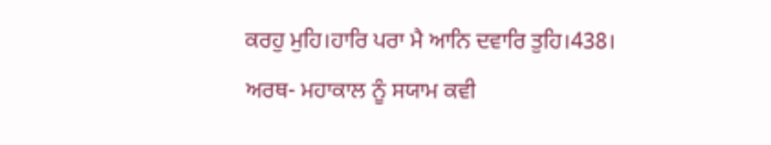ਕਰਹੁ ਮੁਹਿ।ਹਾਰਿ ਪਰਾ ਮੈ ਆਨਿ ਦਵਾਰਿ ਤੁਹਿ।438।
ਅਰਥ- ਮਹਾਕਾਲ ਨੂੰ ਸਯਾਮ ਕਵੀ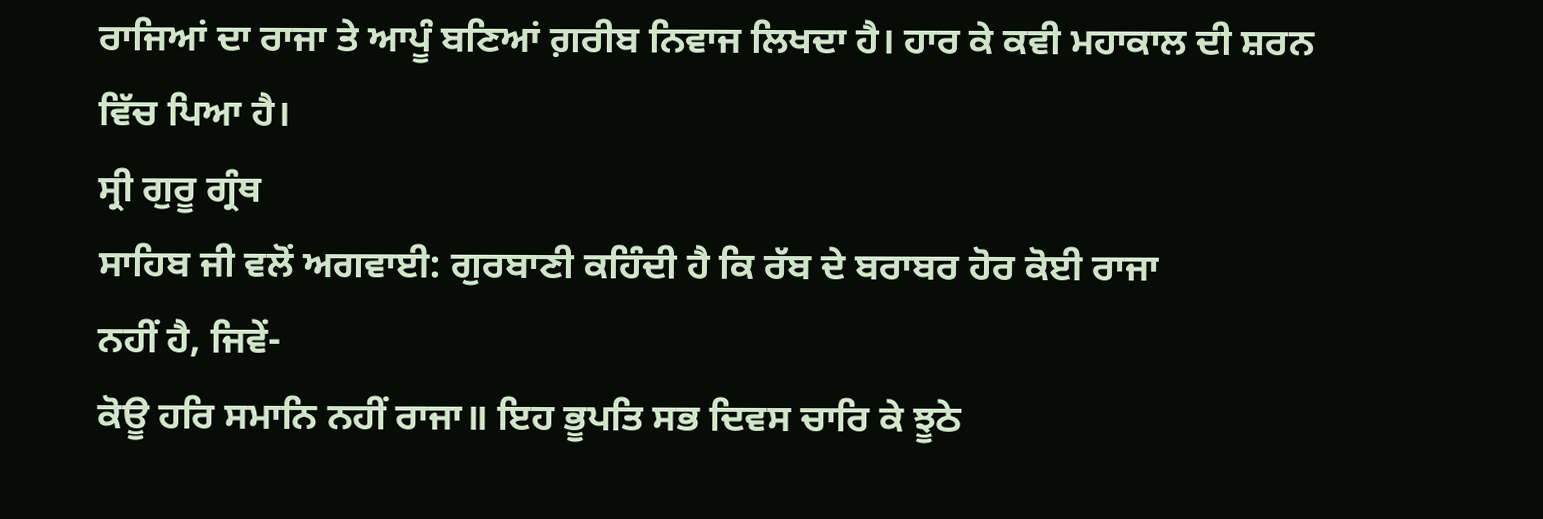ਰਾਜਿਆਂ ਦਾ ਰਾਜਾ ਤੇ ਆਪੂੰ ਬਣਿਆਂ ਗ਼ਰੀਬ ਨਿਵਾਜ ਲਿਖਦਾ ਹੈ। ਹਾਰ ਕੇ ਕਵੀ ਮਹਾਕਾਲ ਦੀ ਸ਼ਰਨ
ਵਿੱਚ ਪਿਆ ਹੈ।
ਸ੍ਰੀ ਗੁਰੂ ਗ੍ਰੰਥ
ਸਾਹਿਬ ਜੀ ਵਲੋਂ ਅਗਵਾਈ: ਗੁਰਬਾਣੀ ਕਹਿੰਦੀ ਹੈ ਕਿ ਰੱਬ ਦੇ ਬਰਾਬਰ ਹੋਰ ਕੋਈ ਰਾਜਾ
ਨਹੀਂ ਹੈ, ਜਿਵੇਂ-
ਕੋਊ ਹਰਿ ਸਮਾਨਿ ਨਹੀਂ ਰਾਜਾ॥ ਇਹ ਭੂਪਤਿ ਸਭ ਦਿਵਸ ਚਾਰਿ ਕੇ ਝੂਠੇ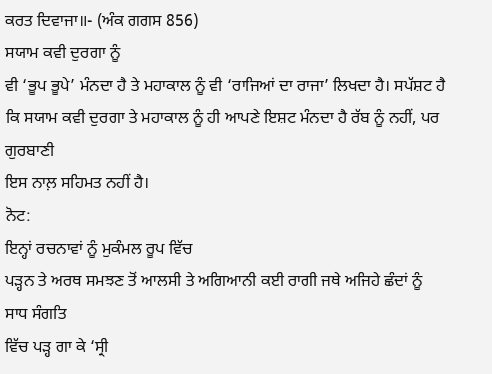ਕਰਤ ਦਿਵਾਜਾ॥- (ਅੰਕ ਗਗਸ 856)
ਸਯਾਮ ਕਵੀ ਦੁਰਗਾ ਨੂੰ
ਵੀ ‘ਭੂਪ ਭੂਪੇ’ ਮੰਨਦਾ ਹੈ ਤੇ ਮਹਾਕਾਲ ਨੂੰ ਵੀ ‘ਰਾਜਿਆਂ ਦਾ ਰਾਜਾ’ ਲਿਖਦਾ ਹੈ। ਸਪੱਸ਼ਟ ਹੈ
ਕਿ ਸਯਾਮ ਕਵੀ ਦੁਰਗਾ ਤੇ ਮਹਾਕਾਲ ਨੂੰ ਹੀ ਆਪਣੇ ਇਸ਼ਟ ਮੰਨਦਾ ਹੈ ਰੱਬ ਨੂੰ ਨਹੀਂ, ਪਰ ਗੁਰਬਾਣੀ
ਇਸ ਨਾਲ਼ ਸਹਿਮਤ ਨਹੀਂ ਹੈ।
ਨੋਟ:
ਇਨ੍ਹਾਂ ਰਚਨਾਵਾਂ ਨੂੰ ਮੁਕੰਮਲ ਰੂਪ ਵਿੱਚ
ਪੜ੍ਹਨ ਤੇ ਅਰਥ ਸਮਝਣ ਤੋਂ ਆਲਸੀ ਤੇ ਅਗਿਆਨੀ ਕਈ ਰਾਗੀ ਜਥੇ ਅਜਿਹੇ ਛੰਦਾਂ ਨੂੰ ਸਾਧ ਸੰਗਤਿ
ਵਿੱਚ ਪੜ੍ਹ ਗਾ ਕੇ ‘ਸ੍ਰੀ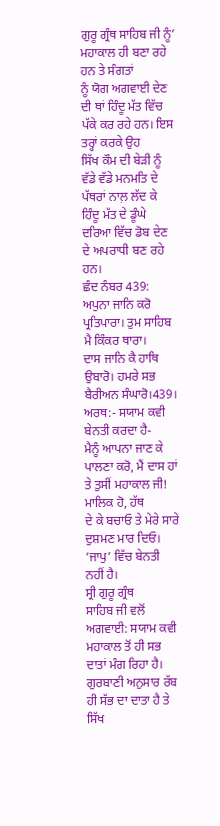ਗੁਰੂ ਗ੍ਰੰਥ ਸਾਹਿਬ ਜੀ ਨੂੰ’ ਮਹਾਕਾਲ ਹੀ ਬਣਾ ਰਹੇ ਹਨ ਤੇ ਸੰਗਤਾਂ
ਨੂੰ ਯੋਗ ਅਗਵਾਈ ਦੇਣ ਦੀ ਥਾਂ ਹਿੰਦੂ ਮੱਤ ਵਿੱਚ ਪੱਕੇ ਕਰ ਰਹੇ ਹਨ। ਇਸ ਤਰ੍ਹਾਂ ਕਰਕੇ ਉਹ
ਸਿੱਖ ਕੌਮ ਦੀ ਬੇੜੀ ਨੂੰ ਵੱਡੇ ਵੱਡੇ ਮਨਮਤਿ ਦੇ ਪੱਥਰਾਂ ਨਾਲ਼ ਲੱਦ ਕੇ ਹਿੰਦੂ ਮੱਤ ਦੇ ਡੂੰਘੇ
ਦਰਿਆ ਵਿੱਚ ਡੋਬ ਦੇਣ ਦੇ ਅਪਰਾਧੀ ਬਣ ਰਹੇ ਹਨ।
ਛੰਦ ਨੰਬਰ 439:
ਅਪੁਨਾ ਜਾਨਿ ਕਰੋ ਪ੍ਰਤਿਪਾਰਾ। ਤੁਮ ਸਾਹਿਬ ਮੈ ਕਿੰਕਰ ਥਾਰਾ।
ਦਾਸ ਜਾਨਿ ਕੈ ਹਾਥਿ ਉਬਾਰੋ। ਹਮਰੇ ਸਭ ਬੈਰੀਅਨ ਸੰਘਾਰੋ।439।
ਅਰਥ:- ਸਯਾਮ ਕਵੀ ਬੇਨਤੀ ਕਰਦਾ ਹੈ-
ਮੈਨੂੰ ਆਪਨਾ ਜਾਣ ਕੇ ਪਾਲਣਾ ਕਰੋ, ਮੈਂ ਦਾਸ ਹਾਂ ਤੇ ਤੁਸੀਂ ਮਹਾਕਾਲ ਜੀ! ਮਾਲਿਕ ਹੋ, ਹੱਥ
ਦੇ ਕੇ ਬਚਾਓ ਤੇ ਮੇਰੇ ਸਾਰੇ ਦੁਸ਼ਮਣ ਮਾਰ ਦਿਓ। ‘ਜਾਪੁ’ ਵਿੱਚ ਬੇਨਤੀ ਨਹੀਂ ਹੈ।
ਸ੍ਰੀ ਗੁਰੂ ਗ੍ਰੰਥ
ਸਾਹਿਬ ਜੀ ਵਲੋਂ ਅਗਵਾਈ: ਸਯਾਮ ਕਵੀ ਮਹਾਕਾਲ ਤੋਂ ਹੀ ਸਭ ਦਾਤਾਂ ਮੰਗ ਰਿਹਾ ਹੈ।
ਗੁਰਬਾਣੀ ਅਨੁਸਾਰ ਰੱਬ ਹੀ ਸੱਭ ਦਾ ਦਾਤਾ ਹੈ ਤੇ ਸਿੱਖ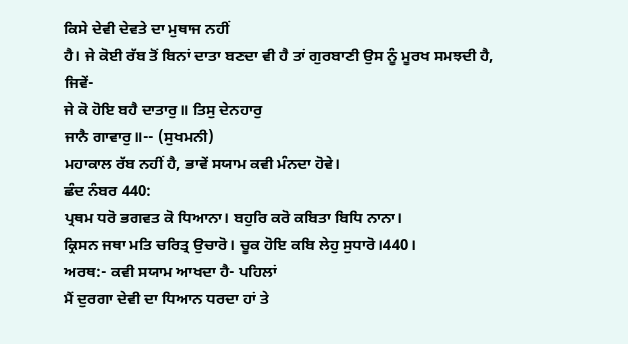ਕਿਸੇ ਦੇਵੀ ਦੇਵਤੇ ਦਾ ਮੁਥਾਜ ਨਹੀਂ
ਹੈ। ਜੇ ਕੋਈ ਰੱਬ ਤੋਂ ਬਿਨਾਂ ਦਾਤਾ ਬਣਦਾ ਵੀ ਹੈ ਤਾਂ ਗੁਰਬਾਣੀ ਉਸ ਨੂੰ ਮੂਰਖ ਸਮਝਦੀ ਹੈ,
ਜਿਵੇਂ-
ਜੇ ਕੋ ਹੋਇ ਬਹੈ ਦਾਤਾਰੁ॥ ਤਿਸੁ ਦੇਨਹਾਰੁ
ਜਾਨੈ ਗਾਵਾਰੁ॥-- (ਸੁਖਮਨੀ)
ਮਹਾਕਾਲ ਰੱਬ ਨਹੀਂ ਹੈ, ਭਾਵੇਂ ਸਯਾਮ ਕਵੀ ਮੰਨਦਾ ਹੋਵੇ।
ਛੰਦ ਨੰਬਰ 440:
ਪ੍ਰਥਮ ਧਰੋ ਭਗਵਤ ਕੋ ਧਿਆਨਾ। ਬਹੁਰਿ ਕਰੋ ਕਬਿਤਾ ਬਿਧਿ ਨਾਨਾ।
ਕ੍ਰਿਸਨ ਜਥਾ ਮਤਿ ਚਰਿਤ੍ਰ ਉਚਾਰੋ। ਚੂਕ ਹੋਇ ਕਬਿ ਲੇਹੁ ਸੁਧਾਰੋ।440।
ਅਰਥ:- ਕਵੀ ਸਯਾਮ ਆਖਦਾ ਹੈ- ਪਹਿਲਾਂ
ਮੈਂ ਦੁਰਗਾ ਦੇਵੀ ਦਾ ਧਿਆਨ ਧਰਦਾ ਹਾਂ ਤੇ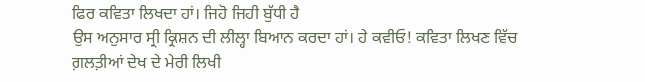ਫਿਰ ਕਵਿਤਾ ਲਿਖਦਾ ਹਾਂ। ਜਿਹੋ ਜਿਹੀ ਬੁੱਧੀ ਹੈ
ਉਸ ਅਨੁਸਾਰ ਸ੍ਰੀ ਕ੍ਰਿਸ਼ਨ ਦੀ ਲੀਲ੍ਹਾ ਬਿਆਨ ਕਰਦਾ ਹਾਂ। ਹੇ ਕਵੀਓ! ਕਵਿਤਾ ਲਿਖਣ ਵਿੱਚ
ਗ਼ਲਤ਼ੀਆਂ ਦੇਖ ਦੇ ਮੇਰੀ ਲਿਖੀ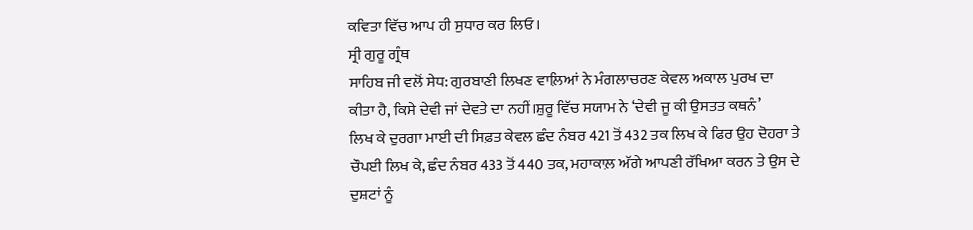ਕਵਿਤਾ ਵਿੱਚ ਆਪ ਹੀ ਸੁਧਾਰ ਕਰ ਲਿਓ।
ਸ੍ਰੀ ਗੁਰੂ ਗ੍ਰੰਥ
ਸਾਹਿਬ ਜੀ ਵਲੋਂ ਸੇਧ: ਗੁਰਬਾਣੀ ਲਿਖਣ ਵਾਲ਼ਿਆਂ ਨੇ ਮੰਗਲਾਚਰਣ ਕੇਵਲ ਅਕਾਲ ਪੁਰਖ ਦਾ
ਕੀਤਾ ਹੈ, ਕਿਸੇ ਦੇਵੀ ਜਾਂ ਦੇਵਤੇ ਦਾ ਨਹੀਂ।ਸ਼ੁਰੂ ਵਿੱਚ ਸਯਾਮ ਨੇ ‘ਦੇਵੀ ਜੂ ਕੀ ਉਸਤਤ ਕਥਨੰ’
ਲਿਖ ਕੇ ਦੁਰਗਾ ਮਾਈ ਦੀ ਸਿਫ਼ਤ ਕੇਵਲ ਛੰਦ ਨੰਬਰ 421 ਤੋਂ 432 ਤਕ ਲਿਖ ਕੇ ਫਿਰ ਉਹ ਦੋਹਰਾ ਤੇ
ਚੌਪਈ ਲਿਖ ਕੇ, ਛੰਦ ਨੰਬਰ 433 ਤੋਂ 440 ਤਕ, ਮਹਾਕਾਲ਼ ਅੱਗੇ ਆਪਣੀ ਰੱਖਿਆ ਕਰਨ ਤੇ ਉਸ ਦੇ
ਦੁਸ਼ਟਾਂ ਨੂੰ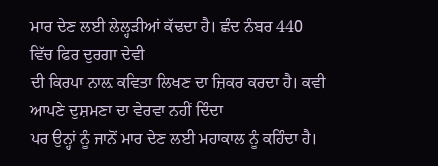ਮਾਰ ਦੇਣ ਲਈ ਲੇਲ੍ਹੜੀਆਂ ਕੱਢਦਾ ਹੈ। ਛੰਦ ਨੰਬਰ 440 ਵਿੱਚ ਫਿਰ ਦੁਰਗਾ ਦੇਵੀ
ਦੀ ਕਿਰਪਾ ਨਾਲ਼ ਕਵਿਤਾ ਲਿਖਣ ਦਾ ਜ਼ਿਕਰ ਕਰਦਾ ਹੈ। ਕਵੀ ਆਪਣੇ ਦੁਸ਼ਮਣਾ ਦਾ ਵੇਰਵਾ ਨਹੀਂ ਦਿੰਦਾ
ਪਰ ਉਨ੍ਹਾਂ ਨੂੰ ਜਾਨੋਂ ਮਾਰ ਦੇਣ ਲਈ ਮਹਾਕਾਲ ਨੂੰ ਕਹਿੰਦਾ ਹੈ।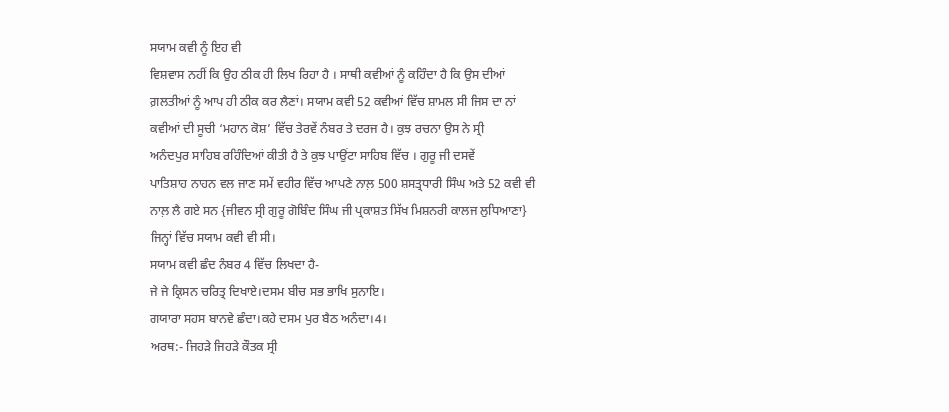ਸਯਾਮ ਕਵੀ ਨੂੰ ਇਹ ਵੀ
ਵਿਸ਼ਵਾਸ ਨਹੀਂ ਕਿ ਉਹ ਠੀਕ ਹੀ ਲਿਖ ਰਿਹਾ ਹੈ । ਸਾਥੀ ਕਵੀਆਂ ਨੂੰ ਕਹਿੰਦਾ ਹੈ ਕਿ ਉਸ ਦੀਆਂ
ਗ਼ਲਤੀਆਂ ਨੂੰ ਆਪ ਹੀ ਠੀਕ ਕਰ ਲੈਣਾਂ। ਸਯਾਮ ਕਵੀ 52 ਕਵੀਆਂ ਵਿੱਚ ਸ਼ਾਮਲ ਸੀ ਜਿਸ ਦਾ ਨਾਂ
ਕਵੀਆਂ ਦੀ ਸੂਚੀ ‘ਮਹਾਨ ਕੋਸ਼’ ਵਿੱਚ ਤੇਰਵੇਂ ਨੰਬਰ ਤੇ ਦਰਜ ਹੈ। ਕੁਝ ਰਚਨਾ ਉਸ ਨੇ ਸ੍ਰੀ
ਅਨੰਦਪੁਰ ਸਾਹਿਬ ਰਹਿੰਦਿਆਂ ਕੀਤੀ ਹੈ ਤੇ ਕੁਝ ਪਾਉਂਟਾ ਸਾਹਿਬ ਵਿੱਚ । ਗੁਰੂ ਜੀ ਦਸਵੇਂ
ਪਾਤਿਸ਼ਾਹ ਨਾਹਨ ਵਲ ਜਾਣ ਸਮੇਂ ਵਹੀਰ ਵਿੱਚ ਆਪਣੇ ਨਾਲ਼ 500 ਸ਼ਸਤ੍ਰਧਾਰੀ ਸਿੰਘ ਅਤੇ 52 ਕਵੀ ਵੀ
ਨਾਲ਼ ਲੈ ਗਏ ਸਨ {ਜੀਵਨ ਸ੍ਰੀ ਗੁਰੂ ਗੋਬਿੰਦ ਸਿੰਘ ਜੀ ਪ੍ਰਕਾਸ਼ਤ ਸਿੱਖ ਮਿਸ਼ਨਰੀ ਕਾਲਜ ਲੁਧਿਆਣਾ}
ਜਿਨ੍ਹਾਂ ਵਿੱਚ ਸਯਾਮ ਕਵੀ ਵੀ ਸੀ।
ਸਯਾਮ ਕਵੀ ਛੰਦ ਨੰਬਰ 4 ਵਿੱਚ ਲਿਖਦਾ ਹੈ-
ਜੇ ਜੇ ਕ੍ਰਿਸਨ ਚਰਿਤ੍ਰ ਦਿਖਾਏ।ਦਸਮ ਬੀਚ ਸਭ ਭਾਖਿ ਸੁਨਾਇ।
ਗਯਾਰਾ ਸਹਸ ਬਾਨਵੇ ਛੰਦਾ।ਕਹੇ ਦਸਮ ਪੁਰ ਬੈਠ ਅਨੰਦਾ।4।
ਅਰਥ:- ਜਿਹੜੇ ਜਿਹੜੇ ਕੌਤਕ ਸ੍ਰੀ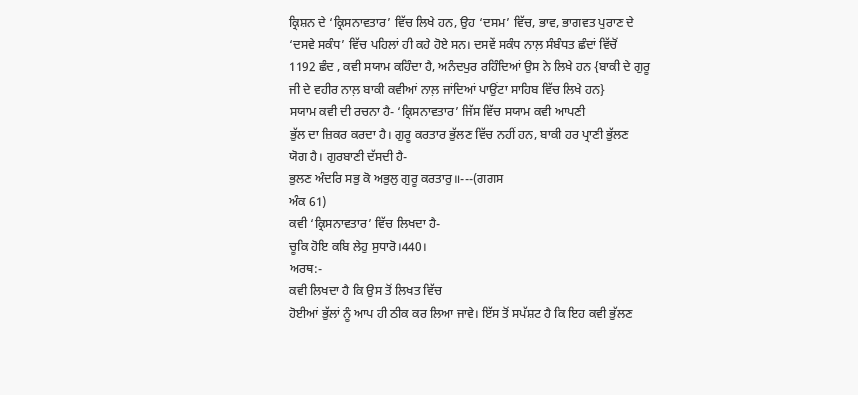ਕ੍ਰਿਸ਼ਨ ਦੇ ‘ਕ੍ਰਿਸਨਾਵਤਾਰ’ ਵਿੱਚ ਲਿਖੇ ਹਨ, ਉਹ ‘ਦਸਮ’ ਵਿੱਚ, ਭਾਵ, ਭਾਗਵਤ ਪੁਰਾਣ ਦੇ
‘ਦਸਵੇ ਸਕੰਧ’ ਵਿੱਚ ਪਹਿਲਾਂ ਹੀ ਕਹੇ ਹੋਏ ਸਨ। ਦਸਵੇਂ ਸਕੰਧ ਨਾਲ਼ ਸੰਬੰਧਤ ਛੰਦਾਂ ਵਿੱਚੋਂ
1192 ਛੰਦ , ਕਵੀ ਸਯਾਮ ਕਹਿੰਦਾ ਹੈ, ਅਨੰਦਪੁਰ ਰਹਿੰਦਿਆਂ ਉਸ ਨੇ ਲਿਖੇ ਹਨ {ਬਾਕੀ ਦੇ ਗੁਰੂ
ਜੀ ਦੇ ਵਹੀਰ ਨਾਲ਼ ਬਾਕੀ ਕਵੀਆਂ ਨਾਲ਼ ਜਾਂਦਿਆਂ ਪਾਉਂਟਾ ਸਾਹਿਬ ਵਿੱਚ ਲਿਖੇ ਹਨ}
ਸਯਾਮ ਕਵੀ ਦੀ ਰਚਨਾ ਹੈ- ‘ਕ੍ਰਿਸਨਾਵਤਾਰ’ ਜਿੱਸ ਵਿੱਚ ਸਯਾਮ ਕਵੀ ਆਪਣੀ
ਭੁੱਲ ਦਾ ਜ਼ਿਕਰ ਕਰਦਾ ਹੈ। ਗੁਰੂ ਕਰਤਾਰ ਭੁੱਲਣ ਵਿੱਚ ਨਹੀਂ ਹਨ, ਬਾਕੀ ਹਰ ਪ੍ਰਾਣੀ ਭੁੱਲਣ
ਯੋਗ ਹੈ। ਗੁਰਬਾਣੀ ਦੱਸਦੀ ਹੈ-
ਭੁਲਣ ਅੰਦਰਿ ਸਭੁ ਕੋ ਅਭੁਲੁ ਗੁਰੂ ਕਰਤਾਰੁ॥---(ਗਗਸ
ਅੰਕ 61)
ਕਵੀ ‘ਕ੍ਰਿਸਨਾਵਤਾਰ’ ਵਿੱਚ ਲਿਖਦਾ ਹੈ-
ਚੂਕਿ ਹੋਇ ਕਬਿ ਲੇਹੁ ਸੁਧਾਰੋ।440।
ਅਰਥ:-
ਕਵੀ ਲਿਖਦਾ ਹੈ ਕਿ ਉਸ ਤੋਂ ਲਿਖਤ ਵਿੱਚ
ਹੋਈਆਂ ਭੁੱਲਾਂ ਨੂੰ ਆਪ ਹੀ ਠੀਕ ਕਰ ਲਿਆ ਜਾਵੇ। ਇੱਸ ਤੋਂ ਸਪੱਸ਼ਟ ਹੈ ਕਿ ਇਹ ਕਵੀ ਭੁੱਲਣ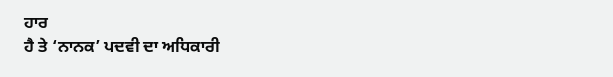ਹਾਰ
ਹੈ ਤੇ ‘ਨਾਨਕ’ ਪਦਵੀ ਦਾ ਅਧਿਕਾਰੀ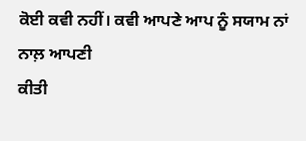ਕੋਈ ਕਵੀ ਨਹੀਂ। ਕਵੀ ਆਪਣੇ ਆਪ ਨੂੰ ਸਯਾਮ ਨਾਂ ਨਾਲ਼ ਆਪਣੀ
ਕੀਤੀ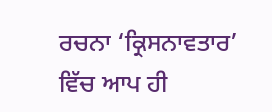ਰਚਨਾ ‘ਕ੍ਰਿਸਨਾਵਤਾਰ’ ਵਿੱਚ ਆਪ ਹੀ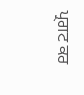ਪ੍ਰਗਟ ਕਰ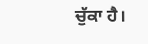ਚੁੱਕਾ ਹੈ।